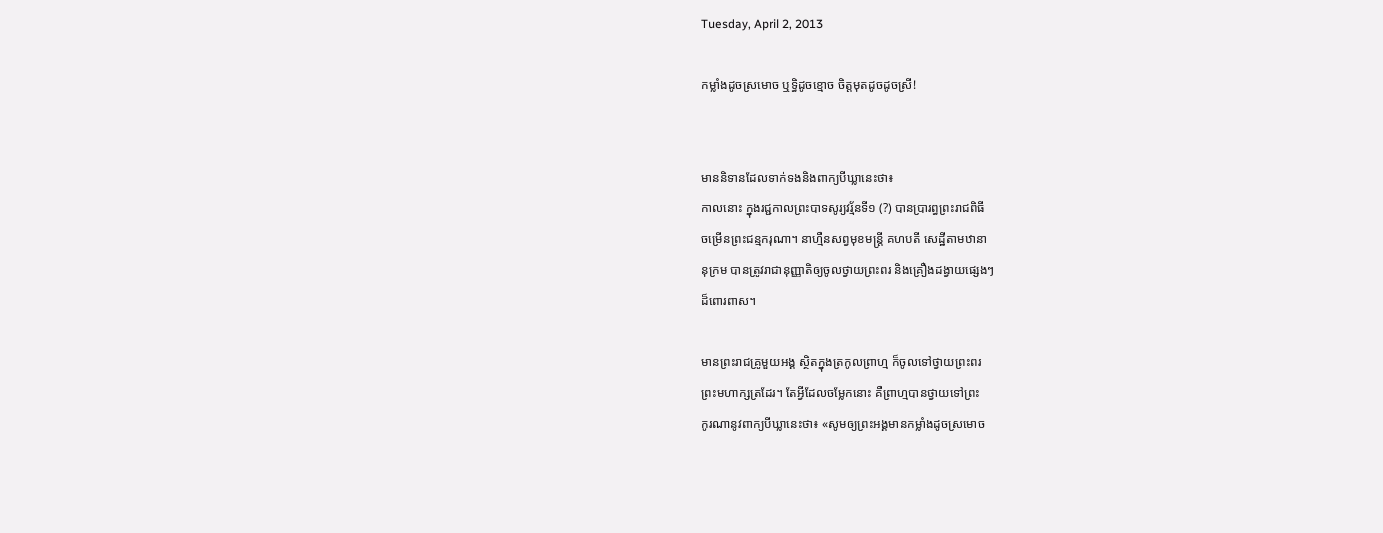Tuesday, April 2, 2013

កម្លាំងដូចស្រមោច ឬទ្ធិដូចខ្មោច ចិត្តមុតដូចដូចស្រី!


មាននិទានដែលទាក់ទងនិងពាក្យបីឃ្លានេះថា៖
កាលនោះ ក្នុងរជ្ជកាលព្រះបាទសូរ្យវរ្ម័នទី១ (?) បានប្រារព្ធព្រះរាជពិធី
ចម្រើនព្រះជន្មករុណា។ នាហ្មឺនសព្វមុខមន្ត្រី គហបតី សេដ្ឋីតាមឋានា
នុក្រម បានត្រូវរាជានុញ្ញាតិឲ្យចូលថ្វាយព្រះពរ និងគ្រឿងដង្វាយផ្សេងៗ
ដ៏ពោរពាស។

មានព្រះរាជគ្រូមួយអង្គ ស្ថិតក្នុងត្រកូលព្រាហ្ម ក៏ចូលទៅថ្វាយព្រះពរ
ព្រះមហាក្សត្រដែរ។ តែអ្វីដែលចម្លែកនោះ គឺព្រាហ្មបានថ្វាយទៅព្រះ
កូរណានូវពាក្យបីឃ្លានេះថា៖ «សូមឲ្យព្រះអង្គមានកម្លាំងដូចស្រមោច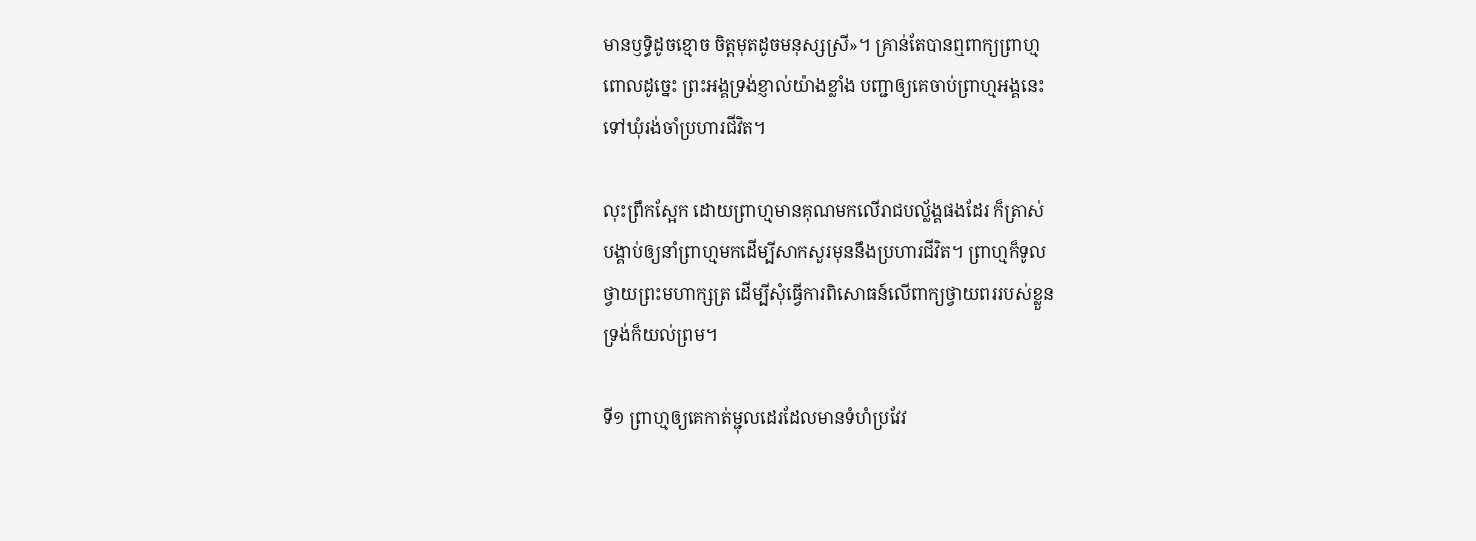មានឫទ្ធិដូចខ្មោច ចិត្តមុតដូចមនុស្សស្រី»។ គ្រាន់តែបានឮពាក្យព្រាហ្ម
ពោលដូច្នេះ ព្រះអង្គទ្រង់ខ្ញាល់យ៉ាងខ្លាំង បញ្ជាឲ្យគេចាប់ព្រាហ្មអង្គនេះ
ទៅឃុំរង់ចាំប្រហារជីវិត។

លុះព្រឹកស្អែក ដោយព្រាហ្មមានគុណមកលើរាជបល្ល័ង្គផងដែរ ក៏ត្រាស់
បង្គាប់ឲ្យនាំព្រាហ្មមកដើម្បីសាកសួរមុននឹងប្រហារជីវិត។ ព្រាហ្មក៏ទូល
ថ្វាយព្រះមហាក្សត្រ ដើម្បីសុំធ្វើការពិសោធន៍លើពាក្យថ្វាយពររបស់ខ្លួន
ទ្រង់ក៏យល់ព្រម។

ទី១ ព្រាហ្មឲ្យគេកាត់ម្ជុលដេរដែលមានទំហំប្រវែវ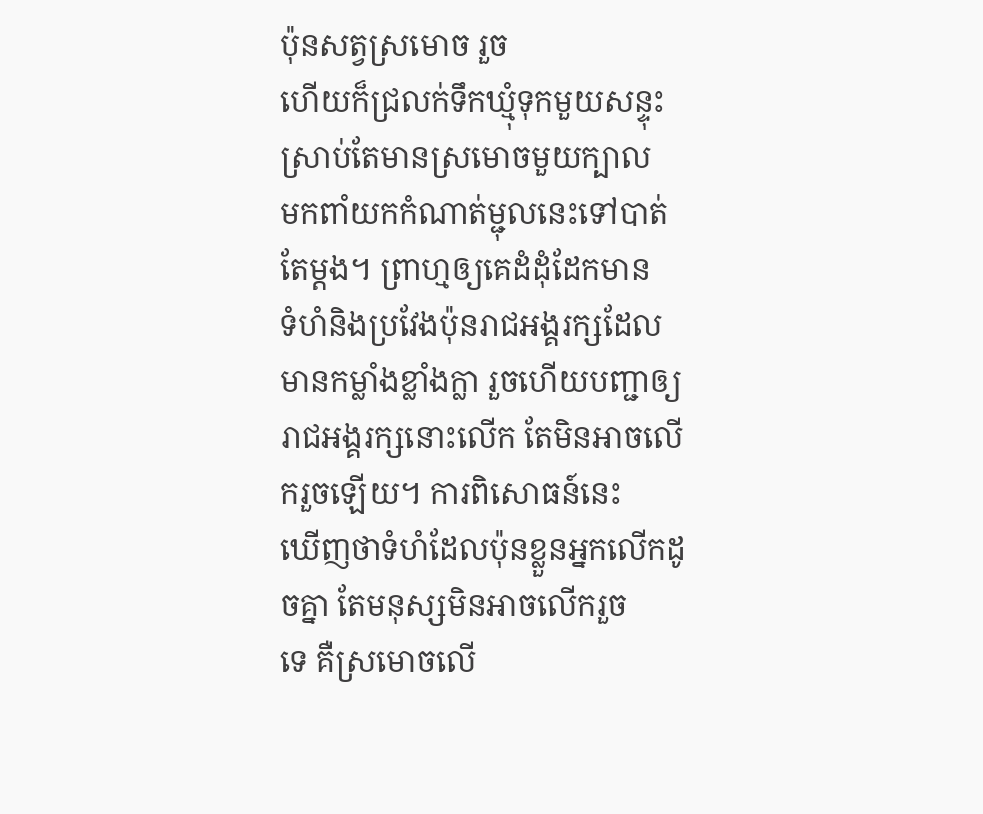ប៉ុនសត្វស្រមោច រួច
ហើយក៏ជ្រលក់ទឹកឃ្មុំទុកមួយសន្ទុះ ស្រាប់តែមានស្រមោចមួយក្បាល
មកពាំយកកំណាត់ម្ជុលនេះទៅបាត់តែម្ដង។ ព្រាហ្មឲ្យគេដំដុំដែកមាន
ទំហំនិងប្រវែងប៉ុនរាជអង្គរក្សដែលមានកម្លាំងខ្លាំងក្លា រួចហើយបញ្ជាឲ្យ
រាជអង្គរក្សនោះលើក តែមិនអាចលើករួចឡើយ។ ការពិសោធន៍នេះ
ឃើញថាទំហំដែលប៉ុនខ្លួនអ្នកលើកដូចគ្នា តែមនុស្សមិនអាចលើករួច
ទេ គឺស្រមោចលើ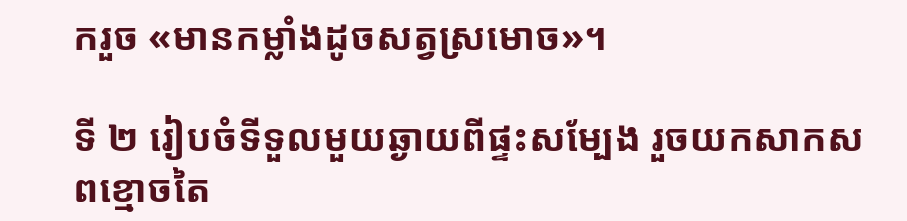ករួច «មានកម្លាំងដូចសត្វស្រមោច»។

ទី ២ រៀបចំទីទួលមួយឆ្ងាយពីផ្ទះសម្បែង រួចយកសាកសពខ្មោចតៃ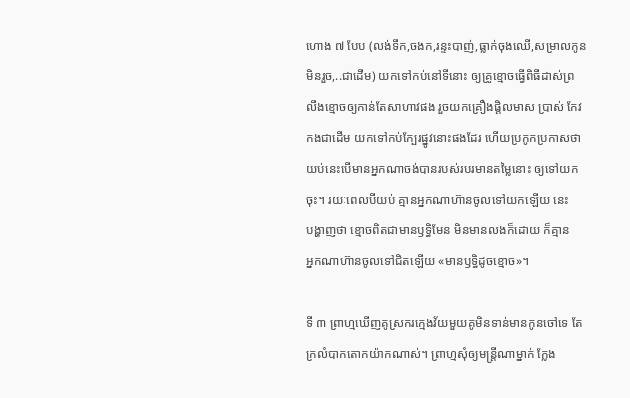ហោង ៧ បែប (លង់ទឹក,ចងក,រន្ទះបាញ់,ធ្លាក់ចុងឈើ,សម្រាលកូន
មិនរួច,..ជាដើម) យកទៅកប់នៅទីនោះ ឲ្យគ្រូខ្មោចធ្វើពិធីដាស់ព្រ
លឹងខ្មោចឲ្យកាន់តែសាហាវផង រួចយកគ្រឿងផ្តិលមាស ប្រាស់ កែវ
កងជាដើម យកទៅកប់ក្បែរផ្នូវនោះផងដែរ ហើយប្រកូកប្រកាសថា
យប់នេះបើមានអ្នកណាចង់បានរបស់របរមានតម្លៃនោះ ឲ្យទៅយក
ចុះ។ រយៈពេលបីយប់ គ្មានអ្នកណាហ៊ានចូលទៅយកឡើយ នេះ
បង្ហាញថា ខ្មោចពិតជាមានឫទ្ធិមែន មិនមានលងក៏ដោយ ក៏គ្មាន
អ្នកណាហ៊ានចូលទៅជិតឡើយ «មានឫទិ្ធដូចខ្មោច»។

ទី ៣ ព្រាហ្មឃើញគូស្រករក្មេងវ័យមួយគូមិនទាន់មានកូនចៅទេ តែ
ក្រលំបាកតោកយ៉ាកណាស់។ ព្រាហ្មសុំឲ្យមន្ត្រីណាម្នាក់ ក្លែង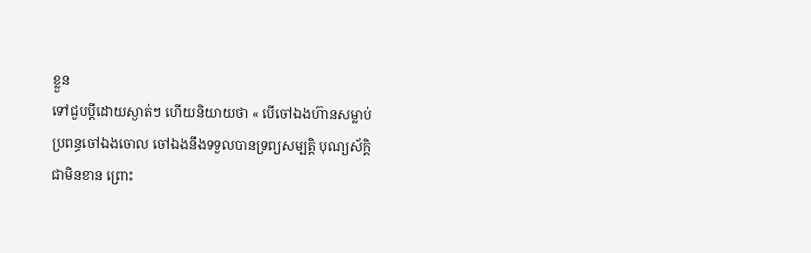ខ្លួន
ទៅជួបប្ដីដោយស្ងាត់ៗ ហើយនិយាយថា « បើចៅឯងហ៊ានសម្លាប់
ប្រពន្ធចៅឯងចោល ចៅឯងនឹងទទួលបានទ្រព្យសម្បត្តិ បុណ្យស័ក្តិ
ជាមិនខាន ព្រោះ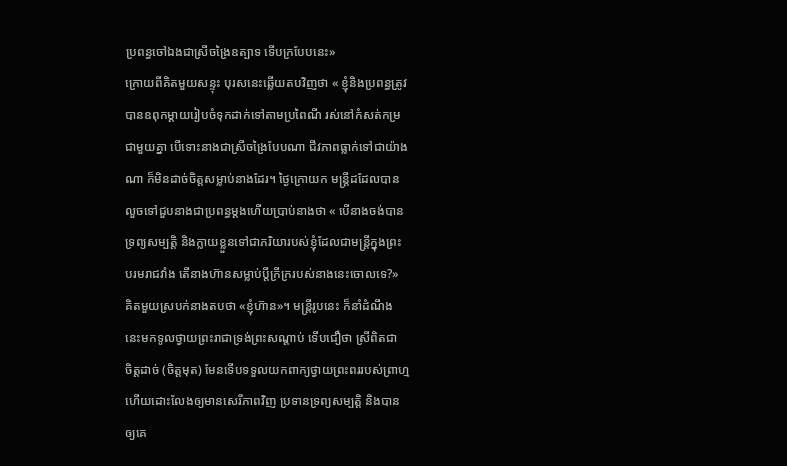ប្រពន្ធចៅឯងជាស្រីចង្រៃឧត្បាទ ទើបក្របែបនេះ»
ក្រោយពីគិតមួយសន្ទុះ បុរសនេះឆ្លើយតបវិញថា « ខ្ញុំនិងប្រពន្ធត្រូវ
បានឧពុកម្ដាយរៀបចំទុកដាក់ទៅតាមប្រពៃណី រស់នៅកំសត់កម្រ
ជាមួយគ្នា បើទោះនាងជាស្រីចង្រៃបែបណា ជីវភាពធ្លាក់ទៅជាយ៉ាង
ណា ក៏មិនដាច់ចិត្តសម្លាប់នាងដែរ។ ថ្ងៃក្រោយក មន្ត្រីដដែលបាន
លួចទៅជួបនាងជាប្រពន្ធម្ដងហើយប្រាប់នាងថា « បើនាងចង់បាន
ទ្រព្យសម្បត្តិ និងក្លាយខ្លួនទៅជាភរិយារបស់ខ្ញុំដែលជាមន្ត្រីក្នុងព្រះ
បរមរាជវាំង តើនាងហ៊ានសម្លាប់ប្ដីក្រីក្ររបស់នាងនេះចោលទេ?»
គិតមួយស្របក់នាងតបថា «ខ្ញុំហ៊ាន»។ មន្ត្រីរូបនេះ ក៏នាំដំណឹង
នេះមកទូលថ្វាយព្រះរាជាទ្រង់ព្រះសណ្ដាប់ ទើបជឿថា ស្រីពិតជា
ចិត្តដាច់ (ចិត្តមុត) មែនទើបទទួលយកពាក្យថ្វាយព្រះពររបស់ព្រាហ្ម
ហើយដោះលែងឲ្យមានសេរីភាពវិញ ប្រទានទ្រព្យសម្បត្តិ និងបាន
ឲ្យគេ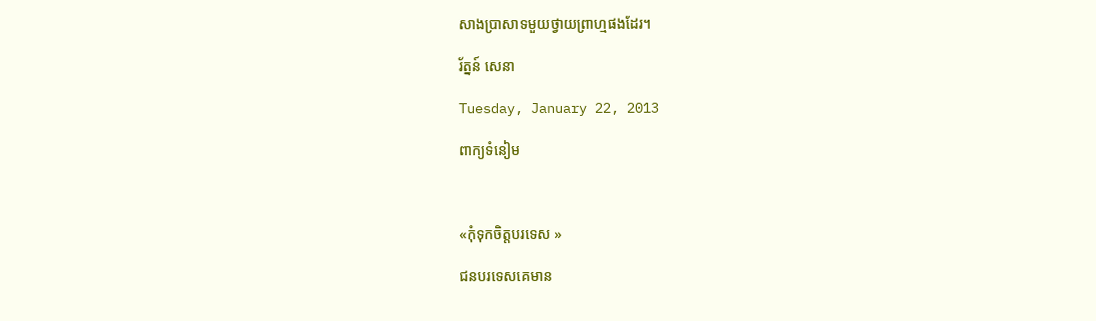សាងប្រាសាទមួយថ្វាយព្រាហ្មផងដែរ។

រ័ត្នន៍ សេនា

Tuesday, January 22, 2013

ពាក្យទំនៀម



«កុំទុកចិត្តបរទេស »

ជនបរទេសគេមាន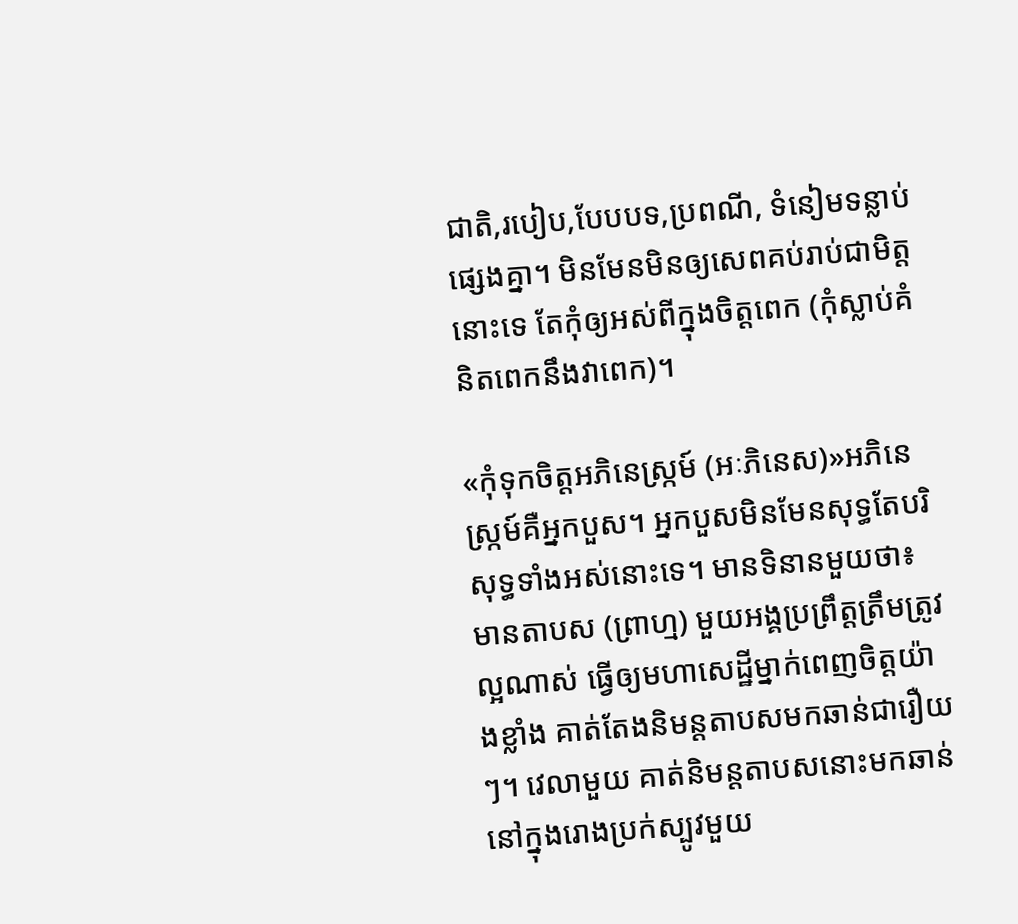ជាតិ,របៀប,បែបបទ,ប្រពណី, ទំនៀមទន្លាប់ផ្សេងគ្នា។ មិនមែនមិនឲ្យសេពគប់រាប់ជាមិត្តនោះទេ តែកុំឲ្យអស់ពីក្នុងចិត្តពេក (កុំស្លាប់គំនិតពេកនឹងវាពេក)។

«កុំទុកចិត្តអភិនេស្រ្កម៍ (អៈភិនេស)»អភិនេស្រ្កម៍គឺអ្នកបួស។ អ្នកបួសមិនមែនសុទ្ធតែបរិសុទ្ធទាំងអស់នោះទេ។ មានទិនានមួយថា៖ មានតាបស (ព្រាហ្ម) មួយអង្គប្រព្រឹត្តត្រឹមត្រូវល្អណាស់ ធ្វើឲ្យមហាសេដ្ឋីម្នាក់ពេញចិត្តយ៉ាងខ្លាំង គាត់តែងនិមន្ដតាបសមកឆាន់ជារឿយៗ។ វេលាមួយ គាត់និមន្ដតាបសនោះមកឆាន់នៅក្នុងរោងប្រក់ស្បូវមួយ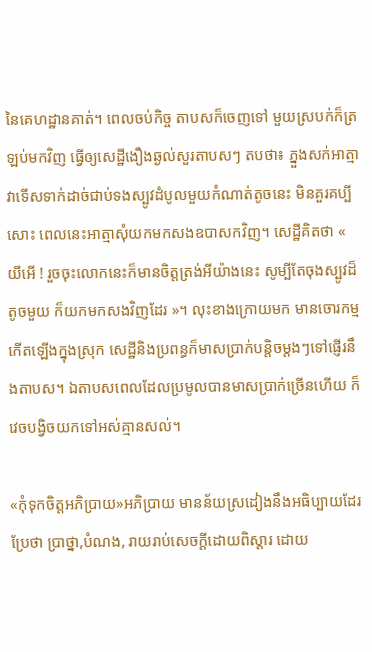នៃគេហដ្ឋានគាត់។ ពេលចប់កិច្ច តាបសក៏ចេញទៅ មួយស្របក់ក៏ត្រឡប់មកវិញ ធ្វើឲ្យសេដ្ឋីងឿងឆ្ងល់សួរតាបសៗ តបថា៖ ភ្នួងសក់អាត្មាវាទើសទាក់ដាច់ជាប់ទងស្បូវដំបូលមួយកំណាត់តូចនេះ មិនគួរគប្បីសោះ ពេលនេះអាត្មាសុំយកមកសងឧបាសកវិញ។ សេដ្ឋីគិតថា « យីអើ ! រួចចុះលោកនេះក៏មានចិត្តត្រង់អីយ៉ាងនេះ សូម្បីតែចុងស្បូវដ៏តូចមួយ ក៏យកមកសងវិញដែរ »។ លុះខាងក្រោយមក មានចោរកម្មកើតឡើងក្នុងស្រុក សេដ្ឋីនិងប្រពន្ធក៏មាសប្រាក់បន្តិចម្ដងៗទៅផ្ញើរនឹងតាបស។ ឯតាបសពេលដែលប្រមូលបានមាសប្រាក់ច្រើនហើយ ក៏វេចបង្វិចយកទៅអស់គ្មានសល់។

«កុំទុកចិត្តអភិប្រាយ»អភិប្រាយ មានន័យស្រដៀងនឹងអធិប្បាយដែរប្រែថា ប្រាថ្នា,បំណង, រាយរាប់សេចក្ដីដោយពិស្ដារ ដោយ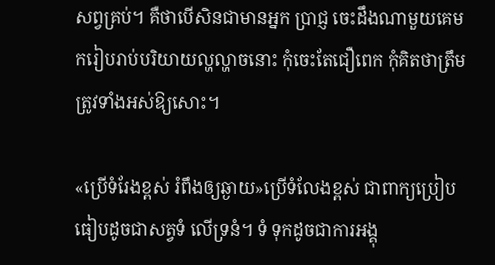សព្វគ្រប់។ គឺថាបើសិនជាមានអ្នក ប្រាជ្ញ ចេះដឹងណាមួយគេមករៀបរាប់បរិយាយល្ហល្ហាចនោះ កុំចេះតែជឿពេក កុំគិតថាត្រឹមត្រូវទាំងអស់ឱ្យសោះ។

«ប្រើទំរែងខ្ពស់ រំពឹងឲ្យឆ្ងាយ»ប្រើទំលែងខ្ពស់ ជាពាក្យប្រៀបធៀបដូចជាសត្វទំ លើទ្រនំ។ ទំ ទុកដូចជាការអង្គុ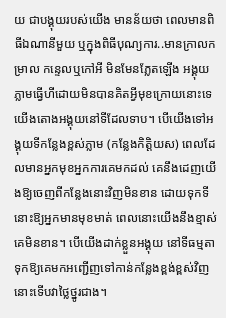យ ជាបង្គុយរបស់យើង មានន័យថា ពេលមានពិធីឯណានីមួយ ឬក្នុងពិធីបុណ្យការ..មានក្រាលកម្រាល កន្ទេលឬកៅអី មិនមែនភ្លែតឡើង អង្គុយភ្លាមធ្វើហីដោយមិនបានគិតអ្វីមុខក្រោយនោះទេ យើងតោងអង្គុយនៅទីដែលទាប។ បើយើងទៅអង្គុយទីកន្លែងខ្ពស់ភ្លាម (កន្លែងកិត្តិយស) ពេលដែលមានអ្នកមុខអ្នកការគេមកដល់ គេនឹងដេញយើងឱ្យចេញពីកន្លែងនោះវិញមិនខាន ដោយទុកទីនោះឱ្យអ្នកមានមុខមាត់ ពេលនោះយើងនឹងខ្មាស់គេមិនខាន។ បើយើងដាក់ខ្លួនអង្គុយ នៅទីធម្មតាទុកឱ្យគេមកអញ្ជើញទៅកាន់កន្លែងខ្ពង់ខ្ពស់វិញ នោះទើបវាថ្លៃថ្នូរជាង។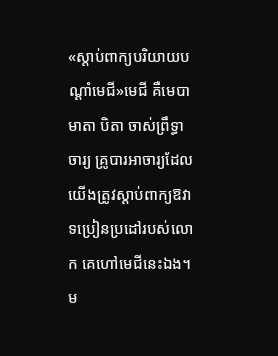«ស្ដាប់ពាក្យបរិយាយបណ្ដាំមេជី»មេជី គឺមេបា មាតា បិតា ចាស់ព្រឹទ្ធាចារ្យ គ្រូបារអាចារ្យដែលយើងត្រូវស្ដាប់ពាក្យឱវាទប្រៀនប្រដៅរបស់លោក គេហៅមេជីនេះឯង។ ម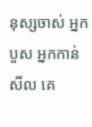នុស្សចាស់ អ្នកបួស អ្នកកាន់សីល គេ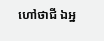ហៅថាជី ឯអ្ន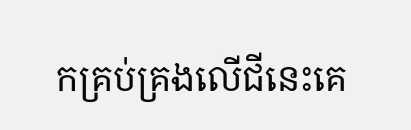កគ្រប់គ្រងលើជីនេះគេ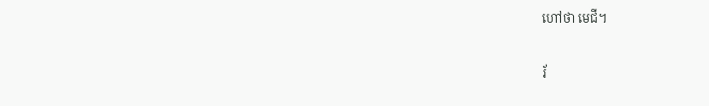ហៅថា មេជី។

រ័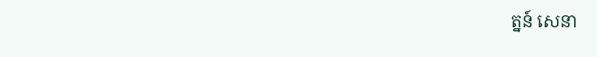ត្នន៍ សេនា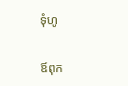ទុំហូ


ឪពុក